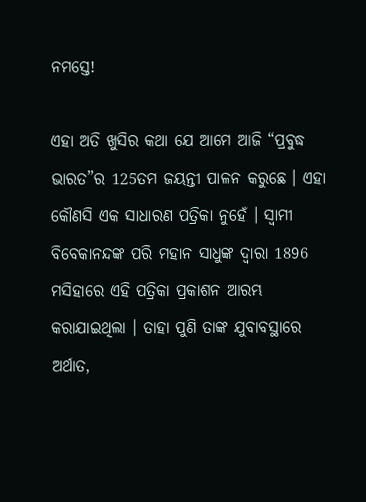ନମସ୍ତେ!

ଏହା ଅତି ଖୁସିର କଥା ଯେ ଆମେ ଆଜି “ପ୍ରବୁଦ୍ଧ ଭାରତ”ର 125ତମ ଜୟନ୍ତୀ ପାଳନ କରୁଛେ । ଏହା କୌଣସି ଏକ ସାଧାରଣ ପତ୍ରିକା ନୁହେଁ । ସ୍ୱାମୀ ବିବେକାନନ୍ଦଙ୍କ ପରି ମହାନ ସାଧୁଙ୍କ ଦ୍ୱାରା 1896 ମସିହାରେ ଏହି ପତ୍ରିକା ପ୍ରକାଶନ ଆରମ୍ଭ କରାଯାଇଥିଲା । ତାହା ପୁଣି ତାଙ୍କ ଯୁବାବସ୍ଥାରେ ଅର୍ଥାତ,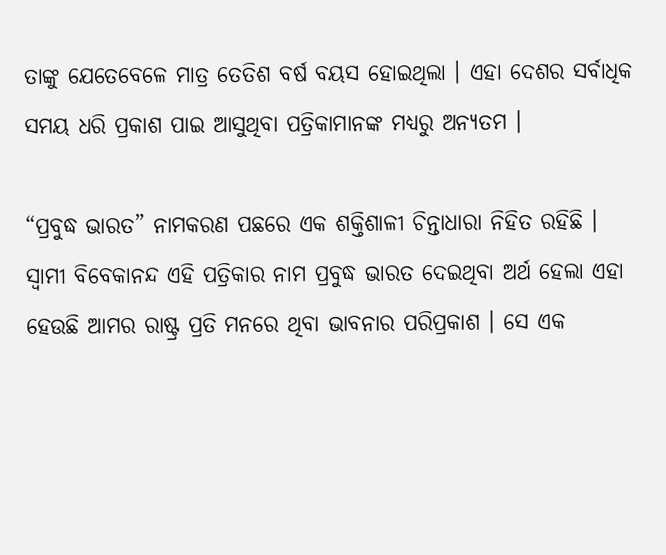ତାଙ୍କୁ ଯେତେବେଳେ ମାତ୍ର ତେତିଶ ବର୍ଷ ବୟସ ହୋଇଥିଲା । ଏହା ଦେଶର ସର୍ବାଧିକ ସମୟ ଧରି ପ୍ରକାଶ ପାଇ ଆସୁଥିବା ପତ୍ରିକାମାନଙ୍କ ମଧ୍ୟରୁ ଅନ୍ୟତମ ।

“ପ୍ରବୁଦ୍ଧ ଭାରତ” ନାମକରଣ ପଛରେ ଏକ ଶକ୍ତିଶାଳୀ ଚିନ୍ତାଧାରା ନିହିତ ରହିଛି । ସ୍ୱାମୀ ବିବେକାନନ୍ଦ ଏହି ପତ୍ରିକାର ନାମ ପ୍ରବୁଦ୍ଧ ଭାରତ ଦେଇଥିବା ଅର୍ଥ ହେଲା ଏହା ହେଉଛି ଆମର ରାଷ୍ଟ୍ର ପ୍ରତି ମନରେ ଥିବା ଭାବନାର ପରିପ୍ରକାଶ । ସେ ଏକ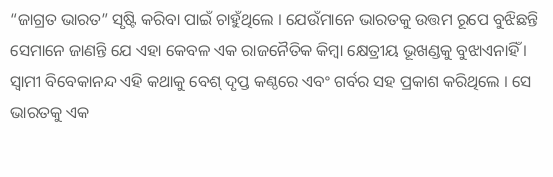“ଜାଗ୍ରତ ଭାରତ” ସୃଷ୍ଟି କରିବା ପାଇଁ ଚାହୁଁଥିଲେ । ଯେଉଁମାନେ ଭାରତକୁ ଉତ୍ତମ ରୂପେ ବୁଝିଛନ୍ତି ସେମାନେ ଜାଣନ୍ତି ଯେ ଏହା କେବଳ ଏକ ରାଜନୈତିକ କିମ୍ବା କ୍ଷେତ୍ରୀୟ ଭୂଖଣ୍ଡକୁ ବୁଝାଏନାହିଁ । ସ୍ୱାମୀ ବିବେକାନନ୍ଦ ଏହି କଥାକୁ ବେଶ୍‍ ଦୃପ୍ତ କଣ୍ଠରେ ଏବଂ ଗର୍ବର ସହ ପ୍ରକାଶ କରିଥିଲେ । ସେ ଭାରତକୁ ଏକ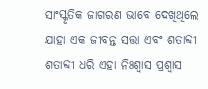ସାଂସ୍କୃତିକ ଜାଗରଣ ଭାବେ ଦେଖିଥିଲେ ଯାହା ଏକ ଜୀବନ୍ତ ସତ୍ତା ଏବଂ ଶତାବ୍ଦୀ ଶତାବ୍ଦୀ ଧରି ଏହା ନିଃଶ୍ୱାସ ପ୍ରଶ୍ୱାସ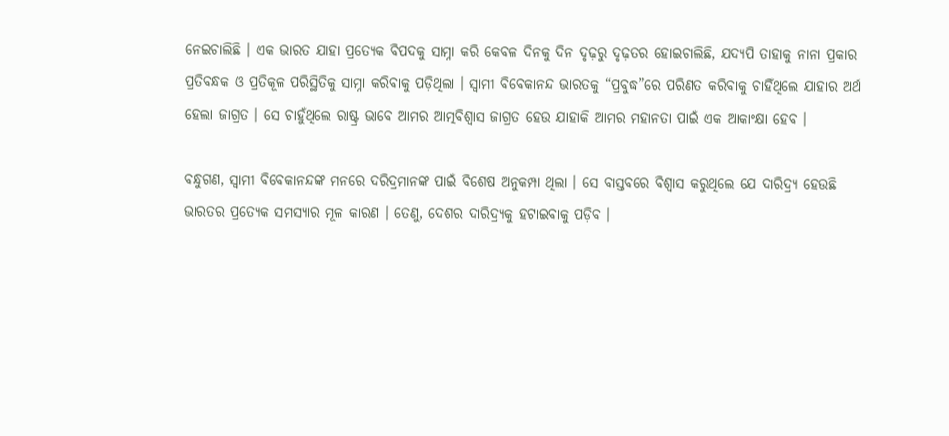ନେଇଚାଲିଛି । ଏକ ଭାରତ ଯାହା ପ୍ରତ୍ୟେକ ବିପଦକୁ ସାମ୍ନା କରି କେବଳ ଦିନକୁ ଦିନ ଦୃଢ଼ରୁ ଦୃଢ଼ତର ହୋଇଚାଲିଛି, ଯଦ୍ୟପି ତାହାକୁ ନାନା ପ୍ରକାର ପ୍ରତିବନ୍ଧକ ଓ ପ୍ରତିକୂଳ ପରିସ୍ଥିତିକୁ ସାମ୍ନା କରିବାକୁ ପଡ଼ିଥିଲା । ସ୍ୱାମୀ ବିବେକାନନ୍ଦ ଭାରତକୁ “ପ୍ରବୁଦ୍ଧ”ରେ ପରିଣତ କରିବାକୁ ଚାହିଁଥିଲେ ଯାହାର ଅର୍ଥ ହେଲା ଜାଗ୍ରତ । ସେ ଚାହୁଁଥିଲେ ରାଷ୍ଟ୍ର ଭାବେ ଆମର ଆତ୍ମବିଶ୍ୱାସ ଜାଗ୍ରତ ହେଉ ଯାହାକି ଆମର ମହାନତା ପାଇଁ ଏକ ଆକାଂକ୍ଷା ହେବ ।

ବନ୍ଧୁଗଣ, ସ୍ୱାମୀ ବିବେକାନନ୍ଦଙ୍କ ମନରେ ଦରିଦ୍ରମାନଙ୍କ ପାଇଁ ବିଶେଷ ଅନୁକମ୍ପା ଥିଲା । ସେ ବାସ୍ତବରେ ବିଶ୍ୱାସ କରୁଥିଲେ ଯେ ଦାରିଦ୍ର‌୍ୟ ହେଉଛି ଭାରତର ପ୍ରତ୍ୟେକ ସମସ୍ୟାର ମୂଳ କାରଣ । ତେଣୁ, ଦେଶର ଦାରିଦ୍ର‌୍ୟକୁ ହଟାଇବାକୁ ପଡ଼ିବ ।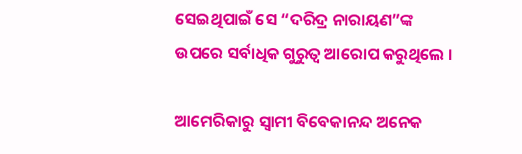ସେଇଥିପାଇଁ ସେ “ଦରିଦ୍ର ନାରାୟଣ”ଙ୍କ ଉପରେ ସର୍ବାଧିକ ଗୁରୁତ୍ୱ ଆରୋପ କରୁଥିଲେ ।

ଆମେରିକାରୁ ସ୍ୱାମୀ ବିବେକାନନ୍ଦ ଅନେକ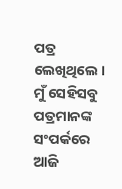ପତ୍ର ଲେଖିଥିଲେ । ମୁଁ ସେହିସବୁ ପତ୍ରମାନଙ୍କ ସଂପର୍କରେ ଆଜି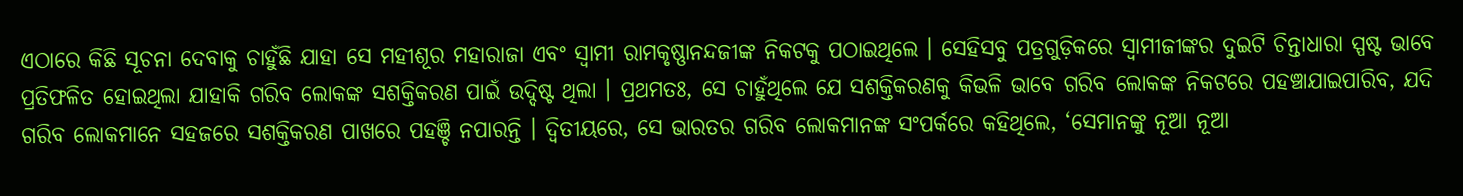ଏଠାରେ କିଛି ସୂଚନା ଦେବାକୁ ଚାହୁଁଛି ଯାହା ସେ ମହୀଶୂର ମହାରାଜା ଏବଂ ସ୍ୱାମୀ ରାମକୃଷ୍ଣାନନ୍ଦଜୀଙ୍କ ନିକଟକୁ ପଠାଇଥିଲେ । ସେହିସବୁ ପତ୍ରଗୁଡ଼ିକରେ ସ୍ୱାମୀଜୀଙ୍କର ଦୁଇଟି ଚିନ୍ତାଧାରା ସ୍ପଷ୍ଟ ଭାବେ ପ୍ରତିଫଳିତ ହୋଇଥିଲା ଯାହାକି ଗରିବ ଲୋକଙ୍କ ସଶକ୍ତିକରଣ ପାଇଁ ଉଦ୍ଦିଷ୍ଟ ଥିଲା । ପ୍ରଥମତଃ, ସେ ଚାହୁଁଥିଲେ ଯେ ସଶକ୍ତିକରଣକୁ କିଭଳି ଭାବେ ଗରିବ ଲୋକଙ୍କ ନିକଟରେ ପହଞ୍ଚାଯାଇପାରିବ, ଯଦି ଗରିବ ଲୋକମାନେ ସହଜରେ ସଶକ୍ତିକରଣ ପାଖରେ ପହଞ୍ଚି ନପାରନ୍ତି । ଦ୍ୱିତୀୟରେ, ସେ ଭାରତର ଗରିବ ଲୋକମାନଙ୍କ ସଂପର୍କରେ କହିଥିଲେ, ‘ସେମାନଙ୍କୁ ନୂଆ ନୂଆ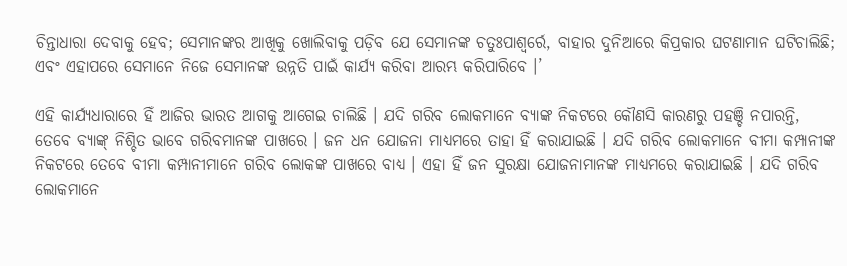ଚିନ୍ତାଧାରା ଦେବାକୁ ହେବ; ସେମାନଙ୍କର ଆଖିକୁ ଖୋଲିବାକୁ ପଡ଼ିବ ଯେ ସେମାନଙ୍କ ଚତୁଃପାଶ୍ୱର୍ରେ, ବାହାର ଦୁନିଆରେ କିପ୍ରକାର ଘଟଣାମାନ ଘଟିଚାଲିଛି; ଏବଂ ଏହାପରେ ସେମାନେ ନିଜେ ସେମାନଙ୍କ ଉନ୍ନତି ପାଇଁ କାର୍ଯ୍ୟ କରିବା ଆରମ୍ଭ କରିପାରିବେ ।’

ଏହି କାର୍ଯ୍ୟଧାରାରେ ହିଁ ଆଜିର ଭାରତ ଆଗକୁ ଆଗେଇ ଚାଲିଛି । ଯଦି ଗରିବ ଲୋକମାନେ ବ୍ୟାଙ୍କ ନିକଟରେ କୌଣସି କାରଣରୁ ପହଞ୍ଚି ନପାରନ୍ତି, ତେବେ ବ୍ୟାଙ୍କ୍‍ ନିଶ୍ଚିତ ଭାବେ ଗରିବମାନଙ୍କ ପାଖରେ । ଜନ ଧନ ଯୋଜନା ମାଧ୍ୟମରେ ତାହା ହିଁ କରାଯାଇଛି । ଯଦି ଗରିବ ଲୋକମାନେ ବୀମା କମ୍ପାନୀଙ୍କ ନିକଟରେ ତେବେ ବୀମା କମ୍ପାନୀମାନେ ଗରିବ ଲୋକଙ୍କ ପାଖରେ ବାଧ୍ୟ । ଏହା ହିଁ ଜନ ସୁରକ୍ଷା ଯୋଜନାମାନଙ୍କ ମାଧ୍ୟମରେ କରାଯାଇଛି । ଯଦି ଗରିବ ଲୋକମାନେ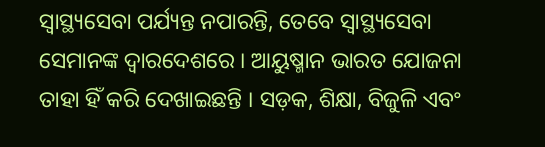ସ୍ୱାସ୍ଥ୍ୟସେବା ପର୍ଯ୍ୟନ୍ତ ନପାରନ୍ତି, ତେବେ ସ୍ୱାସ୍ଥ୍ୟସେବା ସେମାନଙ୍କ ଦ୍ୱାରଦେଶରେ । ଆୟୁଷ୍ମାନ ଭାରତ ଯୋଜନା ତାହା ହିଁ କରି ଦେଖାଇଛନ୍ତି । ସଡ଼କ, ଶିକ୍ଷା, ବିଜୁଳି ଏବଂ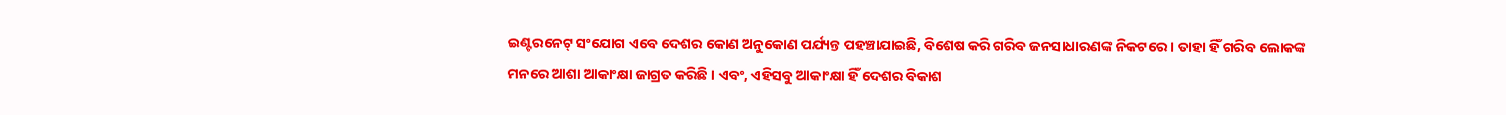ଇଣ୍ଟରନେଟ୍‍ ସଂଯୋଗ ଏବେ ଦେଶର କୋଣ ଅନୁକୋଣ ପର୍ଯ୍ୟନ୍ତ ପହଞ୍ଚାଯାଇଛି, ବିଶେଷ କରି ଗରିବ ଜନସାଧାରଣଙ୍କ ନିକଟରେ । ତାହା ହିଁ ଗରିବ ଲୋକଙ୍କ ମନରେ ଆଶା ଆକାଂକ୍ଷା ଜାଗ୍ରତ କରିଛି । ଏବଂ, ଏହିସବୁ ଆକାଂକ୍ଷା ହିଁ ଦେଶର ବିକାଶ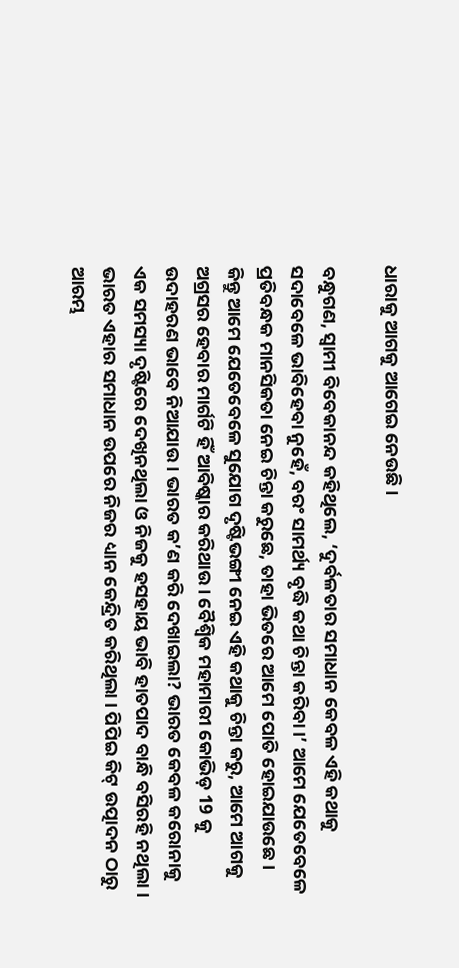ଧାରାକୁ ଆଗକୁ ଆଗେଇ ନେଉଛି ।

ବନ୍ଧୁଗଣ, ସ୍ୱାମୀ ବିବେକାନନ୍ଦ କହିଥିଲେ, ‘ଦୁର୍ବଳତାର ସମାଧାନ କେବଳ ଏହି କଥାକୁ ସଦାବେଳେ ଭାବିହେବା ନୁହେଁ, ବରଂ ସାମର୍ଥ୍ୟ ବୃଦ୍ଧି କଥା ଚିନ୍ତା କରିବା ।’ ଆମେ ଯେତେବେଳେ ପ୍ରତିବନ୍ଧକ ମାନସିକତା ନେଇ ଚିନ୍ତା କରୁଛେ, ତାହା ଭିତରେ ଆମେ ପୋତି ହୋଇଯାଉଛେ । କିନ୍ତୁ ଆମେ ଯେତେବେଳେ ସୁଯୋଗ ଦୃଷ୍ଟିଭଙ୍ଗୀ ନେଇ ଏହି କଥାକୁ ଚିନ୍ତା କରୁ, ଆମେ ଆଗକୁ ଅଗ୍ରସର ହେବାର ମାର୍ଗଟି ହିଁ ଆବିଷ୍କାର କରିଥାଉ । ବୈଶ୍ୱିକ ମହାମାରୀ କୋଭିଡ଼ 19 କୁ ଉଦାହରଣ ଭାବେ ନିଆଯାଉ । ଭାରତ କ’ଣ କରି ଦେଖାଇଲା? ଭାରତ କେବଳ କରୋନାକୁ ଏକ ସମସ୍ୟା ଦୃଷ୍ଟିରେ ଦେଖିନଥିଲା ଓ ନିଜକୁ ହସହାୟ ଭାବି ହାତପାଦ ବାନ୍ଧି ବସିରହି ନଥିଲା । ଭାରତ ଏହାର ସମାଧାନ ଉପରେ ନିଜର ଧ୍ୟାନ କେନ୍ଦ୍ରିତ କରିଥିଲା । ପିପିଇ କିଟ୍‍ ଉତ୍ପାଦନ ଠାରୁ ଆରମ୍ଭ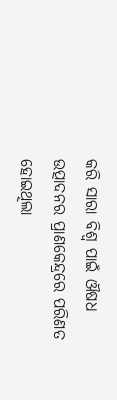କରି ସାରା ବିଶ୍ୱ ପାଇଁ ଔଷଧ ଉତ୍ପାଦନର ପ୍ରାଣକେନ୍ଦ୍ରରେ ପରିଣତ ହୋଇଥିଲା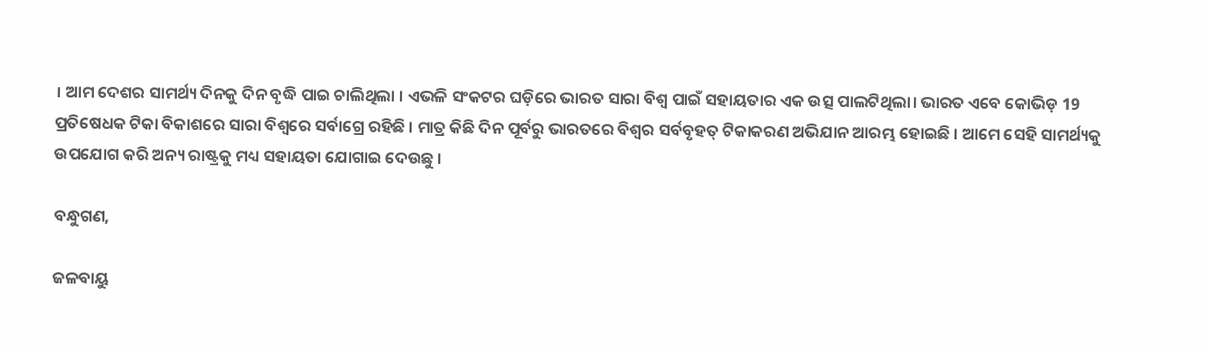। ଆମ ଦେଶର ସାମର୍ଥ୍ୟ ଦିନକୁ ଦିନ ବୃଦ୍ଧି ପାଇ ଚାଲିଥିଲା । ଏଭଳି ସଂକଟର ଘଡ଼ିରେ ଭାରତ ସାରା ବିଶ୍ୱ ପାଇଁ ସହାୟତାର ଏକ ଉତ୍ସ ପାଲଟିଥିଲା। ଭାରତ ଏବେ କୋଭିଡ଼ 19 ପ୍ରତିଷେଧକ ଟିକା ବିକାଶରେ ସାରା ବିଶ୍ୱରେ ସର୍ବାଗ୍ରେ ରହିଛି । ମାତ୍ର କିଛି ଦିନ ପୂର୍ବରୁ ଭାରତରେ ବିଶ୍ୱର ସର୍ବବୃହତ୍‍ ଟିକାକରଣ ଅଭିଯାନ ଆରମ୍ଭ ହୋଇଛି । ଆମେ ସେହି ସାମର୍ଥ୍ୟକୁ ଉପଯୋଗ କରି ଅନ୍ୟ ରାଷ୍ଟ୍ରକୁ ମଧ୍ୟ ସହାୟତା ଯୋଗାଇ ଦେଉଛୁ ।

ବନ୍ଧୁଗଣ,

ଜଳବାୟୁ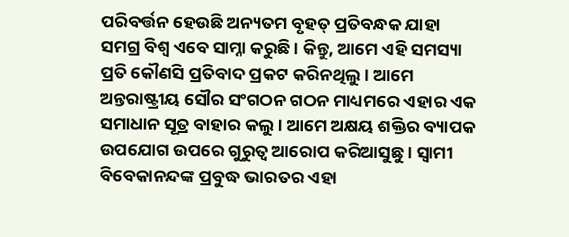ପରିବର୍ତ୍ତନ ହେଉଛି ଅନ୍ୟତମ ବୃହତ୍‍ ପ୍ରତିବନ୍ଧକ ଯାହା ସମଗ୍ର ବିଶ୍ୱ ଏବେ ସାମ୍ନା କରୁଛି । କିନ୍ତୁ, ଆମେ ଏହି ସମସ୍ୟା ପ୍ରତି କୌଣସି ପ୍ରତିବାଦ ପ୍ରକଟ କରିନଥିଲୁ । ଆମେ ଅନ୍ତରାଷ୍ଟ୍ରୀୟ ସୌର ସଂଗଠନ ଗଠନ ମାଧ୍ୟମରେ ଏହାର ଏକ ସମାଧାନ ସୂତ୍ର ବାହାର କଲୁ । ଆମେ ଅକ୍ଷୟ ଶକ୍ତିର ବ୍ୟାପକ ଉପଯୋଗ ଉପରେ ଗୁରୁତ୍ୱ ଆରୋପ କରିଆସୁଛୁ । ସ୍ୱାମୀ ବିବେକାନନ୍ଦଙ୍କ ପ୍ରବୁଦ୍ଧ ଭାରତର ଏହା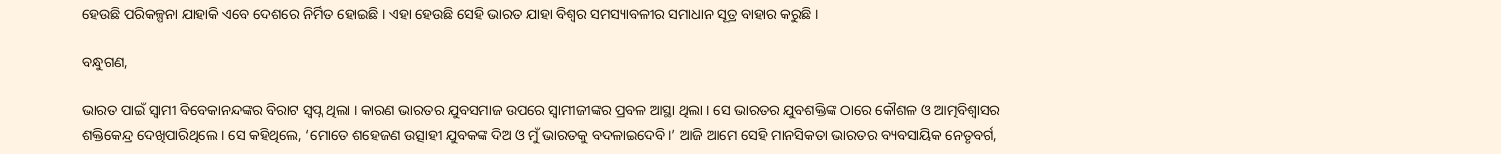ହେଉଛି ପରିକଳ୍ପନା ଯାହାକି ଏବେ ଦେଶରେ ନିର୍ମିତ ହୋଇଛି । ଏହା ହେଉଛି ସେହି ଭାରତ ଯାହା ବିଶ୍ୱର ସମସ୍ୟାବଳୀର ସମାଧାନ ସୂତ୍ର ବାହାର କରୁଛି ।

ବନ୍ଧୁଗଣ,

ଭାରତ ପାଇଁ ସ୍ୱାମୀ ବିବେକାନନ୍ଦଙ୍କର ବିରାଟ ସ୍ୱପ୍ନ ଥିଲା । କାରଣ ଭାରତର ଯୁବସମାଜ ଉପରେ ସ୍ୱାମୀଜୀଙ୍କର ପ୍ରବଳ ଆସ୍ଥା ଥିଲା । ସେ ଭାରତର ଯୁବଶକ୍ତିଙ୍କ ଠାରେ କୌଶଳ ଓ ଆତ୍ମବିଶ୍ୱାସର ଶକ୍ତିକେନ୍ଦ୍ର ଦେଖିପାରିଥିଲେ । ସେ କହିଥିଲେ, ‘ମୋତେ ଶହେଜଣ ଉତ୍ସାହୀ ଯୁବକଙ୍କ ଦିଅ ଓ ମୁଁ ଭାରତକୁ ବଦଳାଇଦେବି।’ ଆଜି ଆମେ ସେହି ମାନସିକତା ଭାରତର ବ୍ୟବସାୟିକ ନେତୃବର୍ଗ,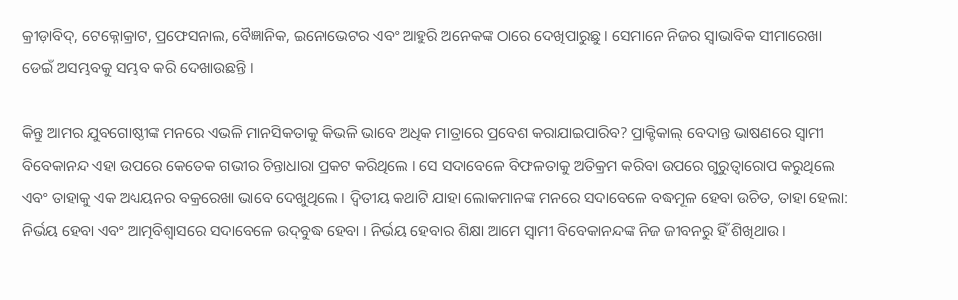କ୍ରୀଡ଼ାବିଦ୍‍, ଟେକ୍ନୋକ୍ରାଟ, ପ୍ରଫେସନାଲ, ବୈଜ୍ଞାନିକ, ଇନୋଭେଟର ଏବଂ ଆହୁରି ଅନେକଙ୍କ ଠାରେ ଦେଖିପାରୁଛୁ । ସେମାନେ ନିଜର ସ୍ୱାଭାବିକ ସୀମାରେଖା ଡେଇଁ ଅସମ୍ଭବକୁ ସମ୍ଭବ କରି ଦେଖାଉଛନ୍ତି ।

କିନ୍ତୁ ଆମର ଯୁବଗୋଷ୍ଠୀଙ୍କ ମନରେ ଏଭଳି ମାନସିକତାକୁ କିଭଳି ଭାବେ ଅଧିକ ମାତ୍ରାରେ ପ୍ରବେଶ କରାଯାଇପାରିବ? ପ୍ରାକ୍ଟିକାଲ୍‍ ବେଦାନ୍ତ ଭାଷଣରେ ସ୍ୱାମୀ ବିବେକାନନ୍ଦ ଏହା ଉପରେ କେତେକ ଗଭୀର ଚିନ୍ତାଧାରା ପ୍ରକଟ କରିଥିଲେ । ସେ ସଦାବେଳେ ବିଫଳତାକୁ ଅତିକ୍ରମ କରିବା ଉପରେ ଗୁରୁତ୍ୱାରୋପ କରୁଥିଲେ ଏବଂ ତାହାକୁ ଏକ ଅଧ୍ୟୟନର ବକ୍ରରେଖା ଭାବେ ଦେଖୁଥିଲେ । ଦ୍ୱିତୀୟ କଥାଟି ଯାହା ଲୋକମାନଙ୍କ ମନରେ ସଦାବେଳେ ବଦ୍ଧମୂଳ ହେବା ଉଚିତ, ତାହା ହେଲା: ନିର୍ଭୟ ହେବା ଏବଂ ଆତ୍ମବିଶ୍ୱାସରେ ସଦାବେଳେ ଉଦ୍‍ବୁଦ୍ଧ ହେବା । ନିର୍ଭୟ ହେବାର ଶିକ୍ଷା ଆମେ ସ୍ୱାମୀ ବିବେକାନନ୍ଦଙ୍କ ନିଜ ଜୀବନରୁ ହିଁ ଶିଖିଥାଉ ।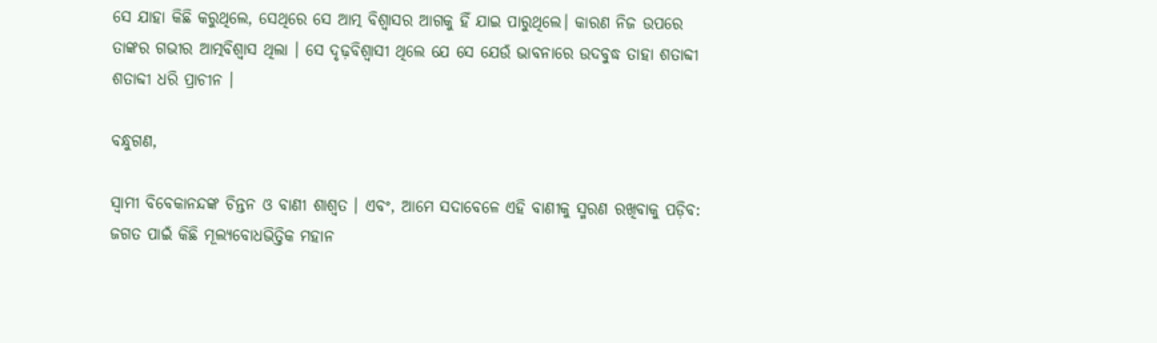ସେ ଯାହା କିଛି କରୁଥିଲେ, ସେଥିରେ ସେ ଆତ୍ମ ବିଶ୍ୱାସର ଆଗକୁ ହିଁ ଯାଇ ପାରୁଥିଲେ। କାରଣ ନିଜ ଉପରେ ତାଙ୍କର ଗଭୀର ଆତ୍ମବିଶ୍ୱାସ ଥିଲା । ସେ ଦୃଢ଼ବିଶ୍ୱାସୀ ଥିଲେ ଯେ ସେ ଯେଉଁ ଭାବନାରେ ଉଦବୁଦ୍ଧ ତାହା ଶତାବ୍ଦୀ ଶତାବ୍ଦୀ ଧରି ପ୍ରାଚୀନ ।

ବନ୍ଧୁଗଣ,

ସ୍ୱାମୀ ବିବେକାନନ୍ଦଙ୍କ ଚିନ୍ତନ ଓ ବାଣୀ ଶାଶ୍ୱତ । ଏବଂ, ଆମେ ସଦାବେଳେ ଏହି ବାଣୀକୁ ସ୍ମରଣ ରଖିବାକୁ ପଡ଼ିବ: ଜଗତ ପାଇଁ କିଛି ମୂଲ୍ୟବୋଧଭିତ୍ତିକ ମହାନ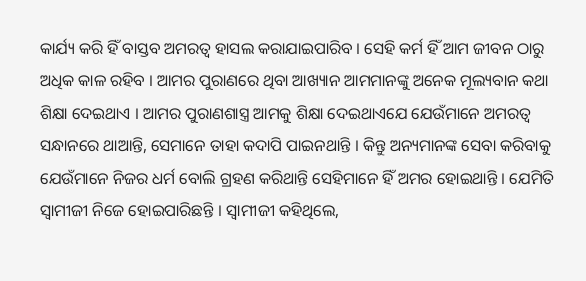କାର୍ଯ୍ୟ କରି ହିଁ ବାସ୍ତବ ଅମରତ୍ୱ ହାସଲ କରାଯାଇପାରିବ । ସେହି କର୍ମ ହିଁ ଆମ ଜୀବନ ଠାରୁ ଅଧିକ କାଳ ରହିବ । ଆମର ପୁରାଣରେ ଥିବା ଆଖ୍ୟାନ ଆମମାନଙ୍କୁ ଅନେକ ମୂଲ୍ୟବାନ କଥା ଶିକ୍ଷା ଦେଇଥାଏ । ଆମର ପୁରାଣଶାସ୍ତ୍ର ଆମକୁ ଶିକ୍ଷା ଦେଇଥାଏଯେ ଯେଉଁମାନେ ଅମରତ୍ୱ ସନ୍ଧାନରେ ଥାଆନ୍ତି, ସେମାନେ ତାହା କଦାପି ପାଇନଥାନ୍ତି । କିନ୍ତୁ ଅନ୍ୟମାନଙ୍କ ସେବା କରିବାକୁ ଯେଉଁମାନେ ନିଜର ଧର୍ମ ବୋଲି ଗ୍ରହଣ କରିଥାନ୍ତି ସେହିମାନେ ହିଁ ଅମର ହୋଇଥାନ୍ତି । ଯେମିତି ସ୍ୱାମୀଜୀ ନିଜେ ହୋଇପାରିଛନ୍ତି । ସ୍ୱାମୀଜୀ କହିଥିଲେ,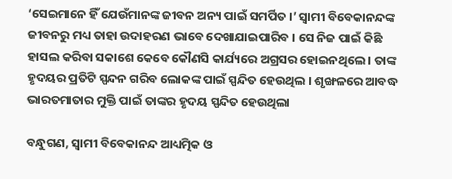‘ସେଇମାନେ ହିଁ ଯେଉଁମାନଙ୍କ ଜୀବନ ଅନ୍ୟ ପାଇଁ ସମର୍ପିତ ।’ ସ୍ୱାମୀ ବିବେକାନନ୍ଦଙ୍କ ଜୀବନରୁ ମଧ୍ୟ ତାହା ଉଦାହରଣ ଭାବେ ଦେଖାଯାଇପାରିବ । ସେ ନିଜ ପାଇଁ କିଛି ହାସଲ କରିବା ସକାଶେ କେବେ କୌଣସି କାର୍ଯ୍ୟରେ ଅଗ୍ରସର ହୋଇନଥିଲେ । ତାଙ୍କ ହୃଦୟର ପ୍ରତିଟି ସ୍ପନ୍ଦନ ଗରିବ ଲୋକଙ୍କ ପାଇଁ ସ୍ପନ୍ଦିତ ହେଉଥିଲ । ଶୃଙ୍ଖଳରେ ଆବଦ୍ଧ ଭାରତମାତାର ମୁକ୍ତି ପାଇଁ ତାଙ୍କର ହୃଦୟ ସ୍ପନ୍ଦିତ ହେଉଥିଲା

ବନ୍ଧୁଗଣ, ସ୍ୱାମୀ ବିବେକାନନ୍ଦ ଆଧ୍ୟତ୍ମିକ ଓ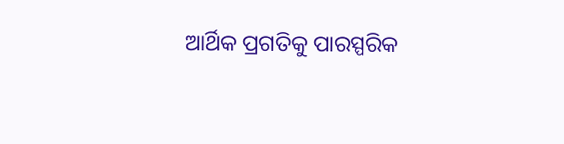ଆର୍ଥିକ ପ୍ରଗତିକୁ ପାରସ୍ପରିକ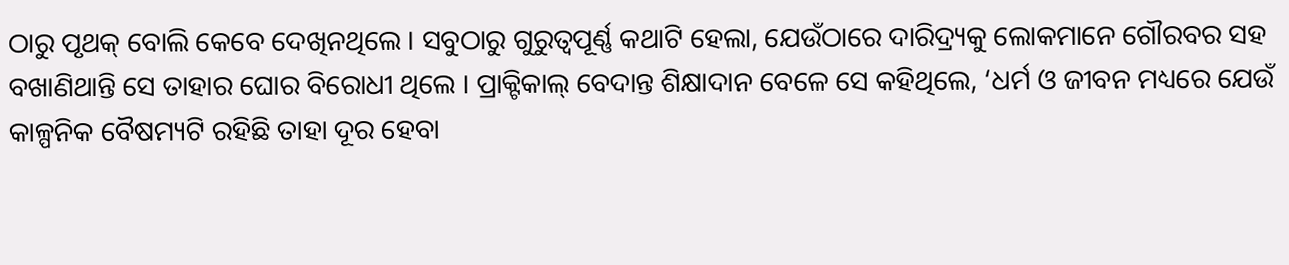ଠାରୁ ପୃଥକ୍‍ ବୋଲି କେବେ ଦେଖିନଥିଲେ । ସବୁଠାରୁ ଗୁରୁତ୍ୱପୂର୍ଣ୍ଣ କଥାଟି ହେଲା, ଯେଉଁଠାରେ ଦାରିଦ୍ର‌୍ୟକୁ ଲୋକମାନେ ଗୌରବର ସହ ବଖାଣିଥାନ୍ତି ସେ ତାହାର ଘୋର ବିରୋଧୀ ଥିଲେ । ପ୍ରାକ୍ଟିକାଲ୍‍ ବେଦାନ୍ତ ଶିକ୍ଷାଦାନ ବେଳେ ସେ କହିଥିଲେ, ‘ଧର୍ମ ଓ ଜୀବନ ମଧ୍ୟରେ ଯେଉଁ କାଳ୍ପନିକ ବୈଷମ୍ୟଟି ରହିଛି ତାହା ଦୂର ହେବା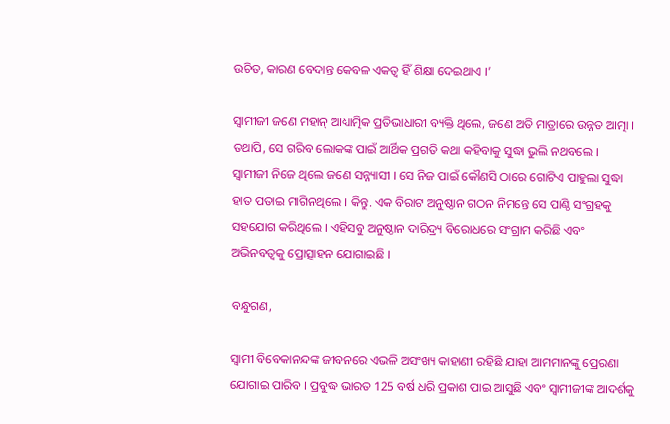ଉଚିତ, କାରଣ ବେଦାନ୍ତ କେବଳ ଏକତ୍ୱ ହିଁ ଶିକ୍ଷା ଦେଇଥାଏ ।’

ସ୍ୱାମୀଜୀ ଜଣେ ମହାନ୍‍ ଆଧ୍ୟାତ୍ମିକ ପ୍ରତିଭାଧାରୀ ବ୍ୟକ୍ତି ଥିଲେ, ଜଣେ ଅତି ମାତ୍ରାରେ ଉନ୍ନତ ଆତ୍ମା । ତଥାପି, ସେ ଗରିବ ଲୋକଙ୍କ ପାଇଁ ଆର୍ଥିକ ପ୍ରଗତି କଥା କହିବାକୁ ସୁଦ୍ଧା ଭୁଲି ନଥବଲେ । ସ୍ୱାମୀଜୀ ନିଜେ ଥିଲେ ଜଣେ ସନ୍ନ୍ୟାସୀ । ସେ ନିଜ ପାଇଁ କୌଣସି ଠାରେ ଗୋଟିଏ ପାହୁଲା ସୁଦ୍ଧା ହାତ ପତାଇ ମାଗିନଥିଲେ । କିନ୍ତୁ. ଏକ ବିରାଟ ଅନୁଷ୍ଠାନ ଗଠନ ନିମନ୍ତେ ସେ ପାଣ୍ଠି ସଂଗ୍ରହକୁ ସହଯୋଗ କରିଥିଲେ । ଏହିସବୁ ଅନୁଷ୍ଠାନ ଦାରିଦ୍ର‌୍ୟ ବିରୋଧରେ ସଂଗ୍ରାମ କରିଛି ଏବଂ ଅଭିନବତ୍ୱକୁ ପ୍ରୋତ୍ସାହନ ଯୋଗାଇଛି ।

ବନ୍ଧୁଗଣ,

ସ୍ୱାମୀ ବିବେକାନନ୍ଦଙ୍କ ଜୀବନରେ ଏଭଳି ଅସଂଖ୍ୟ କାହାଣୀ ରହିଛି ଯାହା ଆମମାନଙ୍କୁ ପ୍ରେରଣା ଯୋଗାଇ ପାରିବ । ପ୍ରବୁଦ୍ଧ ଭାରତ 125 ବର୍ଷ ଧରି ପ୍ରକାଶ ପାଇ ଆସୁଛି ଏବଂ ସ୍ୱାମୀଜୀଙ୍କ ଆଦର୍ଶକୁ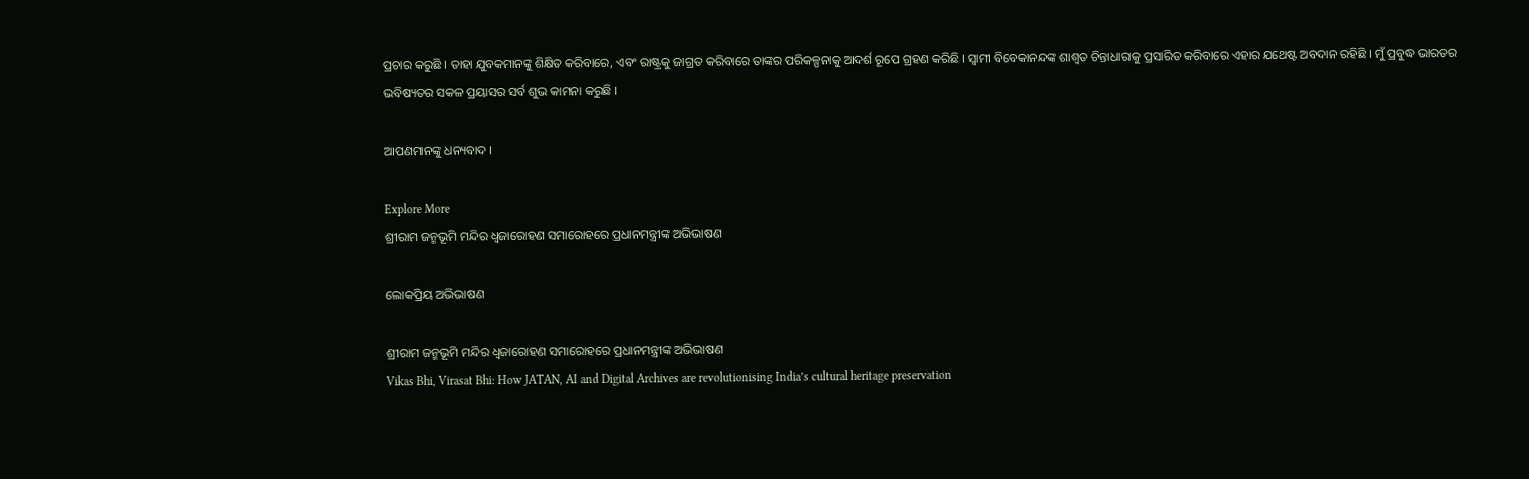ପ୍ରଚାର କରୁଛି । ତାହା ଯୁବକମାନଙ୍କୁ ଶିକ୍ଷିତ କରିବାରେ, ଏବଂ ରାଷ୍ଟ୍ରକୁ ଜାଗ୍ରତ କରିବାରେ ତାଙ୍କର ପରିକଳ୍ପନାକୁ ଆଦର୍ଶ ରୂପେ ଗ୍ରହଣ କରିଛି । ସ୍ୱାମୀ ବିବେକାନନ୍ଦଙ୍କ ଶାଶ୍ୱତ ଚିନ୍ତାଧାରାକୁ ପ୍ରସାରିତ କରିବାରେ ଏହାର ଯଥେଷ୍ଟ ଅବଦାନ ରହିଛି । ମୁଁ ପ୍ରବୁଦ୍ଧ ଭାରତର ଭବିଷ୍ୟତର ସକଳ ପ୍ରୟାସର ସର୍ବ ଶୁଭ କାମନା କରୁଛି ।

ଆପଣମାନଙ୍କୁ ଧନ୍ୟବାଦ ।

Explore More
ଶ୍ରୀରାମ ଜନ୍ମଭୂମି ମନ୍ଦିର ଧ୍ଵଜାରୋହଣ ସମାରୋହରେ ପ୍ରଧାନମନ୍ତ୍ରୀଙ୍କ ଅଭିଭାଷଣ

ଲୋକପ୍ରିୟ ଅଭିଭାଷଣ

ଶ୍ରୀରାମ ଜନ୍ମଭୂମି ମନ୍ଦିର ଧ୍ଵଜାରୋହଣ ସମାରୋହରେ ପ୍ରଧାନମନ୍ତ୍ରୀଙ୍କ ଅଭିଭାଷଣ
Vikas Bhi, Virasat Bhi: How JATAN, AI and Digital Archives are revolutionising India’s cultural heritage preservation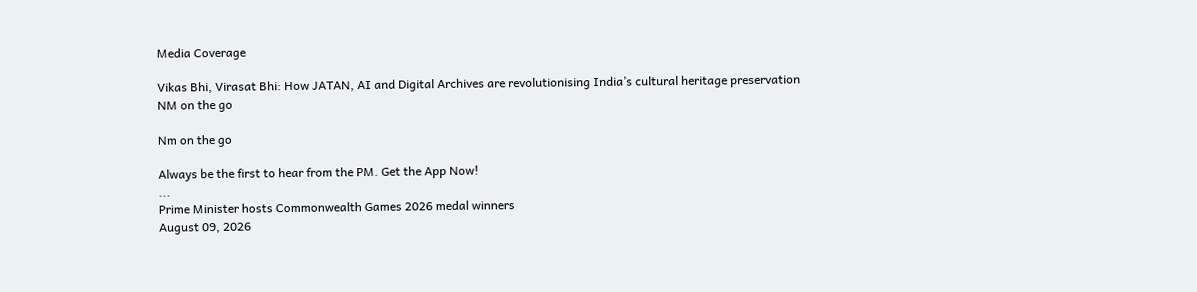Media Coverage

Vikas Bhi, Virasat Bhi: How JATAN, AI and Digital Archives are revolutionising India’s cultural heritage preservation
NM on the go

Nm on the go

Always be the first to hear from the PM. Get the App Now!
...
Prime Minister hosts Commonwealth Games 2026 medal winners
August 09, 2026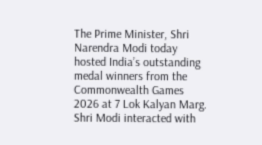The Prime Minister, Shri Narendra Modi today hosted India’s outstanding medal winners from the Commonwealth Games 2026 at 7 Lok Kalyan Marg. Shri Modi interacted with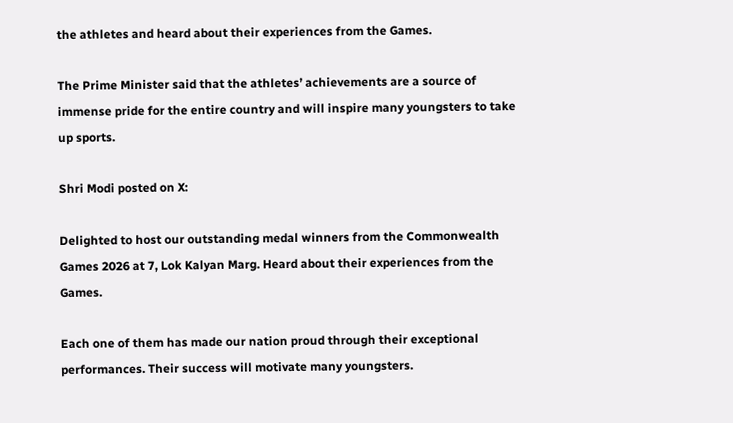the athletes and heard about their experiences from the Games.

The Prime Minister said that the athletes’ achievements are a source of immense pride for the entire country and will inspire many youngsters to take up sports.

Shri Modi posted on X:

Delighted to host our outstanding medal winners from the Commonwealth Games 2026 at 7, Lok Kalyan Marg. Heard about their experiences from the Games.

Each one of them has made our nation proud through their exceptional performances. Their success will motivate many youngsters.